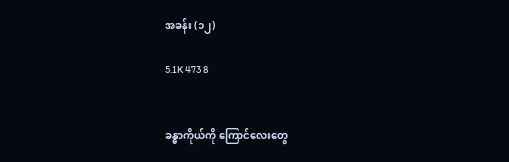အခန်း (၁၂)

5.1K 473 8


ခန္ဓာကိုယ်ကို ကြောင်လေးတွေ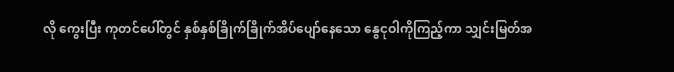လို ကွေးပြီး ကုတင်ပေါ်တွင် နှစ်နှစ်ခြိုက်ခြိုက်အိပ်ပျော်နေသော နွေငုဝါကိုကြည့်ကာ သျှင်းမြတ်အ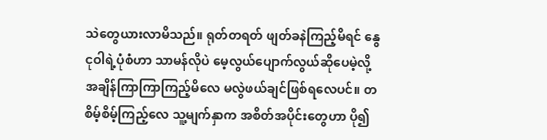သဲတွေယားလာမိသည်။ ရုတ်တရတ် ဖျတ်ခနဲကြည့်မိရင် နွေငုဝါရဲ့ပုံစံဟာ သာမန်လိုပဲ မေ့လွယ်ပျောက်လွယ်ဆိုပေမဲ့လို့ အချိန်ကြာကြာကြည့်မိလေ မလွဲဖယ်ချင်ဖြစ်ရလေပင်။ တစိမ့်စိမ့်ကြည့်လေ သူ့မျက်နှာက အစိတ်အပိုင်းတွေဟာ ပို၍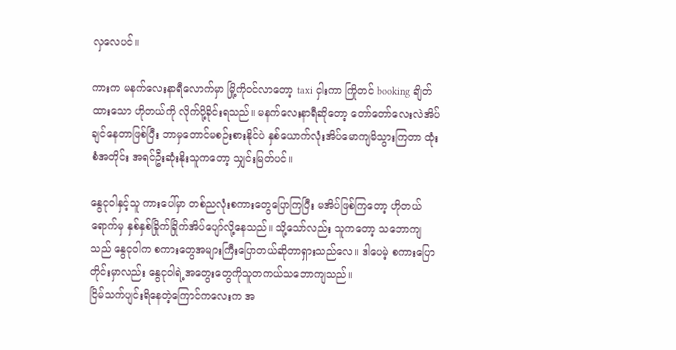လှလေပင်။

ကားက မနက်လေးနာရီလောက်မှာ မြို့ကိုဝင်လာတော့ taxi ငှါးကာ ကြိုတင် booking ချိတ်ထားသော ဟိုတယ်ကို လိုက်ပို့ခိုင်းရသည်။ မနက်လေးနာရီဆိုတော့ တော်တော်လေးလဲအိပ်ချင်နေတာဖြစ်ပြီး ဘာမှတောင်မစဉ်းစားနိုင်ပဲ နှစ်ယောက်လုံးအိပ်မောကျမိသွားကြတာ ထုံးစံအတိုင်း အရင်ဦးဆုံးနိုးသူကတော့ သျှင်းမြတ်ပင်။

နွေငုဝါနှင့်သူ ကားပေါ်မှာ တစ်ညလုံးစကားတွေပြောကြပြီး မအိပ်ဖြစ်ကြတော့ ဟိုတယ်ရောက်မှ နှစ်နှစ်ခြိုက်ခြိုက်အိပ်ပျော်လို့နေသည်။ သို့သော်လည်း သူကတော့ သဘောကျသည် နွေငုဝါက စကားတွေအများကြီးပြောတယ်ဆိုတာရှားသည်လေ။ ဒါပေမဲ့ စကားပြောတိုင်းမှာလည်း နွေငုဝါရဲ့အတွေးတွေကိုသူတကယ်သဘောကျသည်။
ငြိမ်သက်ပျင်းရိနေတဲ့ကြောင်ကလေးက အ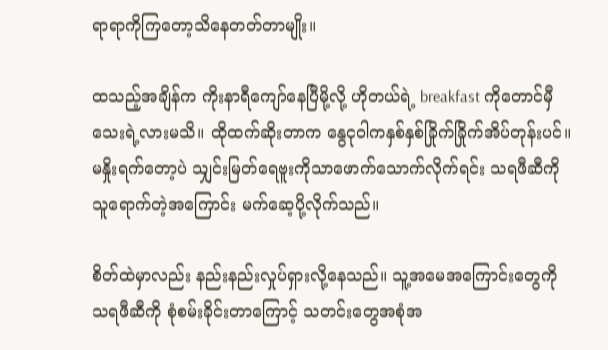ရာရာကိုကြတော့သိနေတတ်တာမျိုး။

ထသည့်အချိန်က ကိုးနာရီကျော်နေပြီမို့လို့ ဟိုတယ်ရဲ့ breakfast ကိုတောင်မှီသေးရဲ့လားမသိ။ ထိုထက်ဆိုးတာက နွေငုဝါကနှစ်နှစ်ခြိုက်ခြိုက်အိပ်တုန်းပင်။ မနှိုးရက်တော့ပဲ သျှင်းမြတ်ရေဗူးကိုသာဖောက်သောက်လိုက်ရင်း သရဖီဆီကို သူရောက်တဲ့အကြောင်း မက်ဆေ့ပို့လိုက်သည်။

စိတ်ထဲမှာလည်း နည်းနည်းလှုပ်ရှားလို့နေသည်။ သူ့အမေအကြောင်းတွေကို သရဖီဆီကို စုံစမ်းခိုင်းတာကြောင့် သတင်းတွေအစုံအ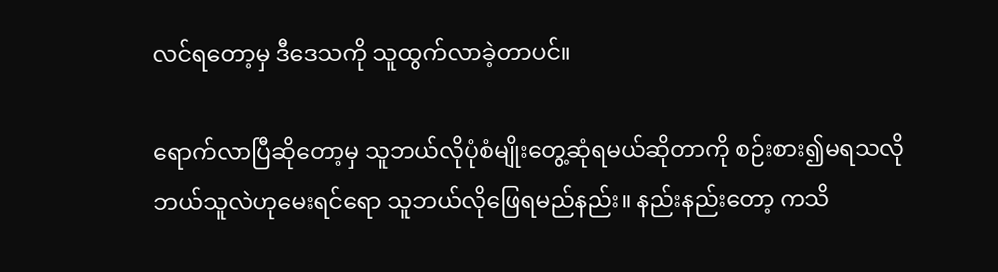လင်ရတော့မှ ဒီဒေသကို သူထွက်လာခဲ့တာပင်။

ရောက်လာပြီဆိုတော့မှ သူဘယ်လိုပုံစံမျိုးတွေ့ဆုံရမယ်ဆိုတာကို စဉ်းစား၍မရသလို ဘယ်သူလဲဟုမေးရင်ရော သူဘယ်လိုဖြေရမည်နည်း။ နည်းနည်းတော့ ကသိ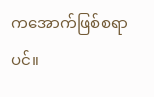ကအောက်ဖြစ်စရာပင်။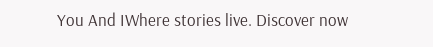You And IWhere stories live. Discover now